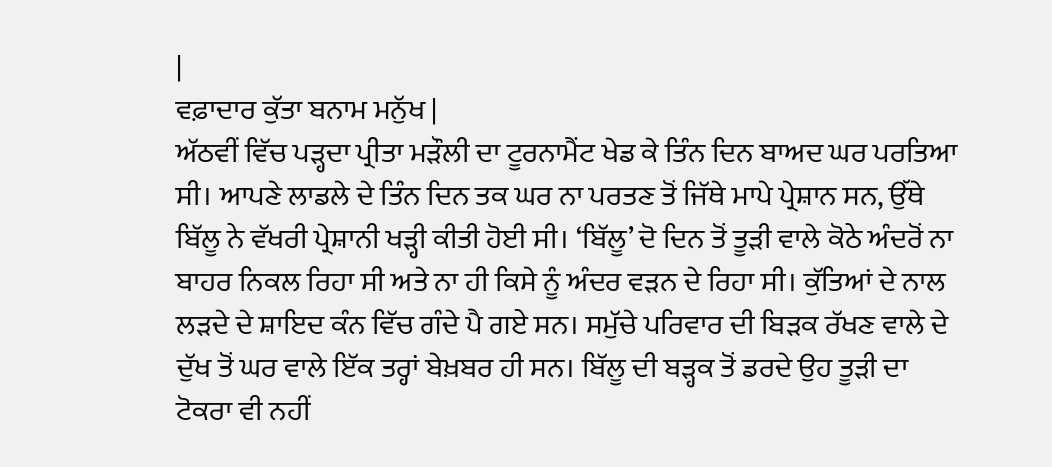|
ਵਫ਼ਾਦਾਰ ਕੁੱਤਾ ਬਨਾਮ ਮਨੁੱਖ |
ਅੱਠਵੀਂ ਵਿੱਚ ਪੜ੍ਹਦਾ ਪ੍ਰੀਤਾ ਮੜੌਲੀ ਦਾ ਟੂਰਨਾਮੈਂਟ ਖੇਡ ਕੇ ਤਿੰਨ ਦਿਨ ਬਾਅਦ ਘਰ ਪਰਤਿਆ ਸੀ। ਆਪਣੇ ਲਾਡਲੇ ਦੇ ਤਿੰਨ ਦਿਨ ਤਕ ਘਰ ਨਾ ਪਰਤਣ ਤੋਂ ਜਿੱਥੇ ਮਾਪੇ ਪ੍ਰੇਸ਼ਾਨ ਸਨ, ਉੱਥੇ ਬਿੱਲੂ ਨੇ ਵੱਖਰੀ ਪ੍ਰੇਸ਼ਾਨੀ ਖੜ੍ਹੀ ਕੀਤੀ ਹੋਈ ਸੀ। ‘ਬਿੱਲੂ’ ਦੋ ਦਿਨ ਤੋਂ ਤੂੜੀ ਵਾਲੇ ਕੋਠੇ ਅੰਦਰੋਂ ਨਾ ਬਾਹਰ ਨਿਕਲ ਰਿਹਾ ਸੀ ਅਤੇ ਨਾ ਹੀ ਕਿਸੇ ਨੂੰ ਅੰਦਰ ਵੜਨ ਦੇ ਰਿਹਾ ਸੀ। ਕੁੱਤਿਆਂ ਦੇ ਨਾਲ ਲੜਦੇ ਦੇ ਸ਼ਾਇਦ ਕੰਨ ਵਿੱਚ ਗੰਦੇ ਪੈ ਗਏ ਸਨ। ਸਮੁੱਚੇ ਪਰਿਵਾਰ ਦੀ ਬਿੜਕ ਰੱਖਣ ਵਾਲੇ ਦੇ ਦੁੱਖ ਤੋਂ ਘਰ ਵਾਲੇ ਇੱਕ ਤਰ੍ਹਾਂ ਬੇਖ਼ਬਰ ਹੀ ਸਨ। ਬਿੱਲੂ ਦੀ ਬੜ੍ਹਕ ਤੋਂ ਡਰਦੇ ਉਹ ਤੂੜੀ ਦਾ ਟੋਕਰਾ ਵੀ ਨਹੀਂ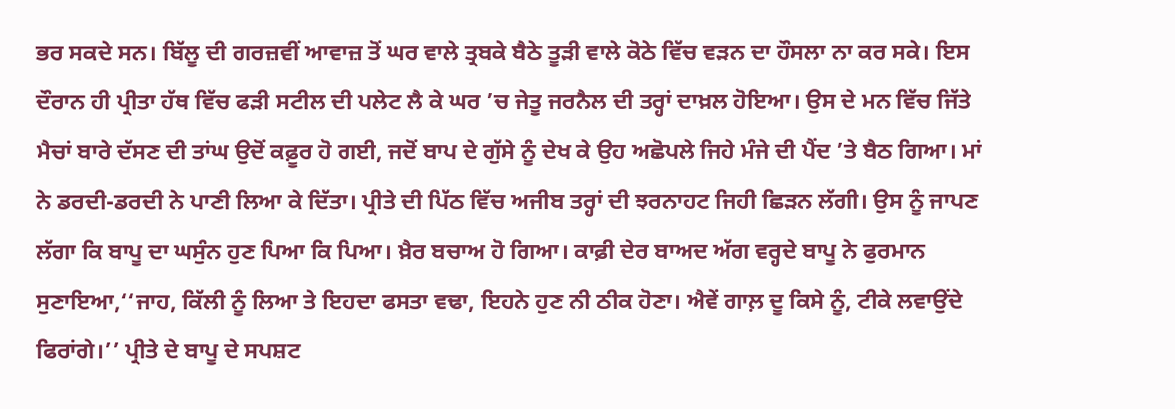ਭਰ ਸਕਦੇ ਸਨ। ਬਿੱਲੂ ਦੀ ਗਰਜ਼ਵੀਂ ਆਵਾਜ਼ ਤੋਂ ਘਰ ਵਾਲੇ ਤ੍ਰਬਕੇ ਬੈਠੇ ਤੂੜੀ ਵਾਲੇ ਕੋਠੇ ਵਿੱਚ ਵੜਨ ਦਾ ਹੌਸਲਾ ਨਾ ਕਰ ਸਕੇ। ਇਸ ਦੌਰਾਨ ਹੀ ਪ੍ਰੀਤਾ ਹੱਥ ਵਿੱਚ ਫੜੀ ਸਟੀਲ ਦੀ ਪਲੇਟ ਲੈ ਕੇ ਘਰ ’ਚ ਜੇਤੂ ਜਰਨੈਲ ਦੀ ਤਰ੍ਹਾਂ ਦਾਖ਼ਲ ਹੋਇਆ। ਉਸ ਦੇ ਮਨ ਵਿੱਚ ਜਿੱਤੇ ਮੈਚਾਂ ਬਾਰੇ ਦੱਸਣ ਦੀ ਤਾਂਘ ਉਦੋਂ ਕਫ਼ੂਰ ਹੋ ਗਈ, ਜਦੋਂ ਬਾਪ ਦੇ ਗੁੱਸੇ ਨੂੰ ਦੇਖ ਕੇ ਉਹ ਅਛੋਪਲੇ ਜਿਹੇ ਮੰਜੇ ਦੀ ਪੈਂਦ ’ਤੇ ਬੈਠ ਗਿਆ। ਮਾਂ ਨੇ ਡਰਦੀ-ਡਰਦੀ ਨੇ ਪਾਣੀ ਲਿਆ ਕੇ ਦਿੱਤਾ। ਪ੍ਰੀਤੇ ਦੀ ਪਿੱਠ ਵਿੱਚ ਅਜੀਬ ਤਰ੍ਹਾਂ ਦੀ ਝਰਨਾਹਟ ਜਿਹੀ ਛਿੜਨ ਲੱਗੀ। ਉਸ ਨੂੰ ਜਾਪਣ ਲੱਗਾ ਕਿ ਬਾਪੂ ਦਾ ਘਸੁੰਨ ਹੁਣ ਪਿਆ ਕਿ ਪਿਆ। ਖ਼ੈਰ ਬਚਾਅ ਹੋ ਗਿਆ। ਕਾਫ਼ੀ ਦੇਰ ਬਾਅਦ ਅੱਗ ਵਰ੍ਹਦੇ ਬਾਪੂ ਨੇ ਫੁਰਮਾਨ ਸੁਣਾਇਆ,‘‘ਜਾਹ, ਕਿੱਲੀ ਨੂੰ ਲਿਆ ਤੇ ਇਹਦਾ ਫਸਤਾ ਵਢਾ, ਇਹਨੇ ਹੁਣ ਨੀ ਠੀਕ ਹੋਣਾ। ਐਵੇਂ ਗਾਲ਼ ਦੂ ਕਿਸੇ ਨੂੰ, ਟੀਕੇ ਲਵਾਉਂਦੇ ਫਿਰਾਂਗੇ।’’ ਪ੍ਰੀਤੇ ਦੇ ਬਾਪੂ ਦੇ ਸਪਸ਼ਟ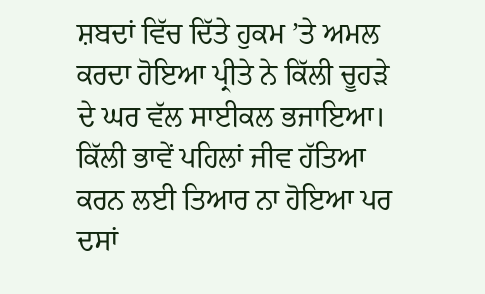ਸ਼ਬਦਾਂ ਵਿੱਚ ਦਿੱਤੇ ਹੁਕਮ ’ਤੇ ਅਮਲ ਕਰਦਾ ਹੋਇਆ ਪ੍ਰੀਤੇ ਨੇ ਕਿੱਲੀ ਚੂਹੜੇ ਦੇ ਘਰ ਵੱਲ ਸਾਈਕਲ ਭਜਾਇਆ। ਕਿੱਲੀ ਭਾਵੇਂ ਪਹਿਲਾਂ ਜੀਵ ਹੱਤਿਆ ਕਰਨ ਲਈ ਤਿਆਰ ਨਾ ਹੋਇਆ ਪਰ ਦਸਾਂ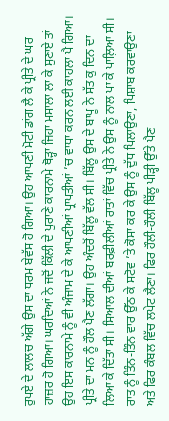ਰੁਪਏ ਦੇ ਲਾਲਚ ਅੱਗੇ ਉਸ ਦਾ ਧਰਮ ਬੇਵੱਸ ਹੋ ਗਿਆ। ਉਹ ਆਪਣੀ ਮੋਟੀ ਡਾਂਗ ਲੈ ਕੇ ਪ੍ਰੀਤੇ ਦੇ ਘਰ ਹਾਜ਼ਰ ਹੋ ਗਿਆ। ਘਰਦਿਆਂ ਨੇ ਜਦੋਂ ਕਿੱਲੀ ਦੇ ਪੁਰਾਣੇ ਕਾਰਨਾਮੇ ਥੋੜ੍ਹਾ ਜਿਹਾ ਮਸਾਲਾ ਲਾ ਕੇ ਸੁਣਾਏ ਤਾਂ ਉਹ ਇਸ ਕਾਰਨਾਮੇ ਨੂੰ ਵੀ ਅੰਜਾਮ ਦੇ ਕੇ ਆਪਣੀਆਂ ਪ੍ਰਾਪਤੀਆਂ ’ਚ ਵਾਧਾ ਕਰਨ ਲਈ ਕਾਹਲਾ ਪੈ ਗਿਆ। ਪ੍ਰੀਤੇ ਦਾ ਮਨ ਨੂੰ ਹੌਲ ਪੈਣ ਲੱਗਾ। ਉਹ ਅੰਦਰੋਂ ਬਿੱਲੂ ਵੱਲ ਸੀ। ਬਿੱਲੂ ਉਸ ਦੇ ਬਾਪੂ ਨੇ ਸੱਤ ਕੁ ਦਿਨ ਦਾ ਲਿਆ ਕੇ ਦਿੱਤਾ ਸੀ। ਸਿਆਲ ਦੀਆਂ ਬਰਫ਼ੀਲੀਆਂ ਰਾਤਾਂ ਵਿੱਚ ਪ੍ਰੀਤੇ ਨੇ ਉਸ ਨੂੰ ਨਾਲ ਪਾ ਕੇ ਪਾਲ਼ਿਆ ਸੀ। ਰਾਤ ਨੂੰ ਤਿੰਨ-ਤਿੰਨ ਵਾਰ ਉੱਠ ਕੇ ਸਟੋਵ ’ਤੇ ਕੋਸਾ ਕਰ ਕੇ ਉਸ ਨੂੰ ਦੁੱਧ ਪਿਲਾਉਣਾ, ਪਿਸ਼ਾਬ ਕਰਵਾਉਣਾ ਅਤੇ ਫਿਰ ਕੰਬਲ ਵਿੱਚ ਲਪੇਟ ਲੈਣਾ। ਫਿਰ ਹੌਲੀ-ਹੌਲੀ ਬਿੱਲੂ ਪੀੜ੍ਹੀ ਉੱਤੇ ਪੈਣ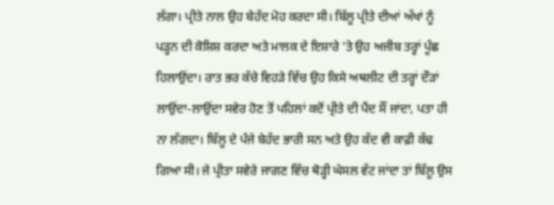ਲੱਗਾ। ਪ੍ਰੀਤੇ ਨਾਲ ਉਹ ਬੇਹੱਦ ਮੋਹ ਕਰਦਾ ਸੀ। ਬਿੱਲੂ ਪ੍ਰੀਤੇ ਦੀਆਂ ਅੱਖਾਂ ਨੂੰ ਪੜ੍ਹਨ ਦੀ ਕੋਸ਼ਿਸ਼ ਕਰਦਾ ਅਤੇ ਮਾਲਕ ਦੇ ਇਸ਼ਾਰੇ ’ਤੇ ਉਹ ਅਜੀਬ ਤਰ੍ਹਾਂ ਪੂੰਛ ਹਿਲਾਉਂਦਾ। ਰਾਤ ਭਰ ਕੱਚੇ ਵਿਹੜੇ ਵਿੱਚ ਉਹ ਕਿਸੇ ਅਥਲੀਟ ਦੀ ਤਰ੍ਹਾਂ ਦੌੜਾਂ ਲਾਉਂਦਾ-ਲਾਉਂਦਾ ਸਵੇਰ ਹੋਣ ਤੋਂ ਪਹਿਲਾਂ ਕਦੋਂ ਪ੍ਰੀਤੇ ਦੀ ਪੈਂਦ ਸੌਂ ਜਾਂਦਾ, ਪਤਾ ਹੀ ਨਾ ਲੱਗਦਾ। ਬਿੱਲੂ ਦੇ ਪੰਜੇ ਬੇਹੱਦ ਭਾਰੀ ਸਨ ਅਤੇ ਉਹ ਕੱਦ ਵੀ ਕਾਫ਼ੀ ਕੱਢ ਗਿਆ ਸੀ। ਜੇ ਪ੍ਰੀਤਾ ਸਵੇਰੇ ਜਾਗਣ ਵਿੱਚ ਥੋੜ੍ਹੀ ਘੇਸਲ ਵੱਟ ਜਾਂਦਾ ਤਾਂ ਬਿੱਲੂ ਉਸ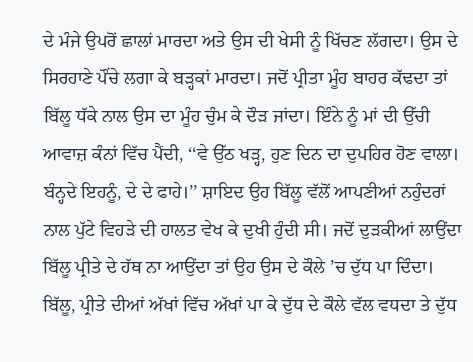ਦੇ ਮੰਜੇ ਉਪਰੋਂ ਛਾਲਾਂ ਮਾਰਦਾ ਅਤੇ ਉਸ ਦੀ ਖੇਸੀ ਨੂੰ ਖਿੱਚਣ ਲੱਗਦਾ। ਉਸ ਦੇ ਸਿਰਹਾਣੇ ਪੌਂਚੇ ਲਗਾ ਕੇ ਬੜ੍ਹਕਾਂ ਮਾਰਦਾ। ਜਦੋਂ ਪ੍ਰੀਤਾ ਮੂੰਹ ਬਾਹਰ ਕੱਢਦਾ ਤਾਂ ਬਿੱਲੂ ਧੱਕੇ ਨਾਲ ਉਸ ਦਾ ਮੂੰਹ ਚੁੰਮ ਕੇ ਦੌੜ ਜਾਂਦਾ। ਇੰਨੇ ਨੂੰ ਮਾਂ ਦੀ ਉੱਚੀ ਆਵਾਜ਼ ਕੰਨਾਂ ਵਿੱਚ ਪੈਂਦੀ, ‘‘ਵੇ ਉੱਠ ਖੜ੍ਹ, ਹੁਣ ਦਿਨ ਦਾ ਦੁਪਹਿਰ ਹੋਣ ਵਾਲਾ। ਬੰਨ੍ਹਦੇ ਇਹਨੂੰ, ਦੇ ਦੇ ਫਾਹੇ।’’ ਸ਼ਾਇਦ ਉਹ ਬਿੱਲੂ ਵੱਲੋਂ ਆਪਣੀਆਂ ਨਹੁੰਦਰਾਂ ਨਾਲ ਪੁੱਟੇ ਵਿਹੜੇ ਦੀ ਹਾਲਤ ਵੇਖ ਕੇ ਦੁਖੀ ਹੁੰਦੀ ਸੀ। ਜਦੋਂ ਦੁੜਕੀਆਂ ਲਾਉਂਦਾ ਬਿੱਲੂ ਪ੍ਰੀਤੇ ਦੇ ਹੱਥ ਨਾ ਆਉਂਦਾ ਤਾਂ ਉਹ ਉਸ ਦੇ ਕੌਲੇ ’ਚ ਦੁੱਧ ਪਾ ਦਿੰਦਾ। ਬਿੱਲੂ, ਪ੍ਰੀਤੇ ਦੀਆਂ ਅੱਖਾਂ ਵਿੱਚ ਅੱਖਾਂ ਪਾ ਕੇ ਦੁੱਧ ਦੇ ਕੌਲੇ ਵੱਲ ਵਧਦਾ ਤੇ ਦੁੱਧ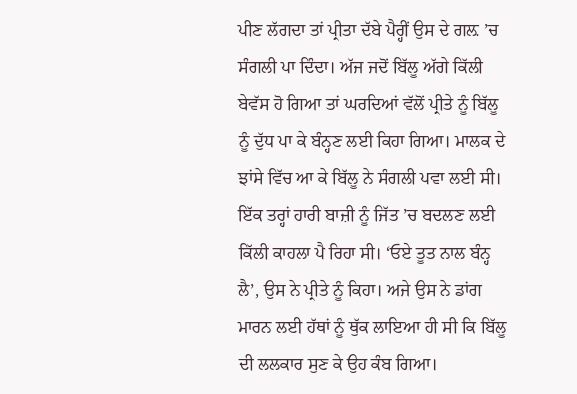ਪੀਣ ਲੱਗਦਾ ਤਾਂ ਪ੍ਰੀਤਾ ਦੱਬੇ ਪੈਰ੍ਹੀਂ ਉਸ ਦੇ ਗਲ਼ ’ਚ ਸੰਗਲੀ ਪਾ ਦਿੰਦਾ। ਅੱਜ ਜਦੋਂ ਬਿੱਲੂ ਅੱਗੇ ਕਿੱਲੀ ਬੇਵੱਸ ਹੋ ਗਿਆ ਤਾਂ ਘਰਦਿਆਂ ਵੱਲੋਂ ਪ੍ਰੀਤੇ ਨੂੰ ਬਿੱਲੂ ਨੂੰ ਦੁੱਧ ਪਾ ਕੇ ਬੰਨ੍ਹਣ ਲਈ ਕਿਹਾ ਗਿਆ। ਮਾਲਕ ਦੇ ਝਾਂਸੇ ਵਿੱਚ ਆ ਕੇ ਬਿੱਲੂ ਨੇ ਸੰਗਲੀ ਪਵਾ ਲਈ ਸੀ। ਇੱਕ ਤਰ੍ਹਾਂ ਹਾਰੀ ਬਾਜ਼ੀ ਨੂੰ ਜਿੱਤ ’ਚ ਬਦਲਣ ਲਈ ਕਿੱਲੀ ਕਾਹਲਾ ਪੈ ਰਿਹਾ ਸੀ। ‘ਓਏ ਤੂਤ ਨਾਲ ਬੰਨ੍ਹ ਲੈ’, ਉਸ ਨੇ ਪ੍ਰੀਤੇ ਨੂੰ ਕਿਹਾ। ਅਜੇ ਉਸ ਨੇ ਡਾਂਗ ਮਾਰਨ ਲਈ ਹੱਥਾਂ ਨੂੰ ਥੁੱਕ ਲਾਇਆ ਹੀ ਸੀ ਕਿ ਬਿੱਲੂ ਦੀ ਲਲਕਾਰ ਸੁਣ ਕੇ ਉਹ ਕੰਬ ਗਿਆ।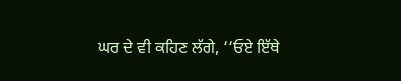ਘਰ ਦੇ ਵੀ ਕਹਿਣ ਲੱਗੇ, ‘‘ਓਏ ਇੱਥੇ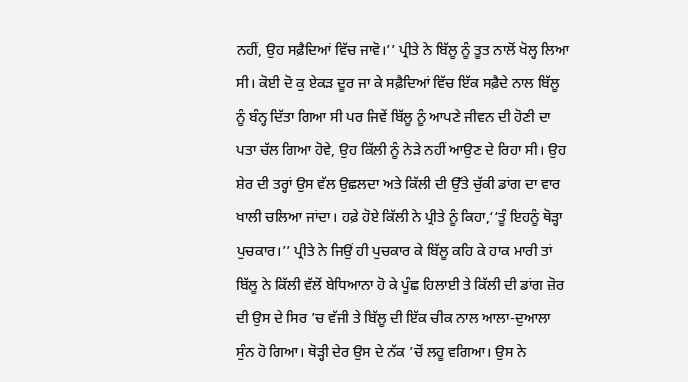ਨਹੀਂ, ਉਹ ਸਫ਼ੈਦਿਆਂ ਵਿੱਚ ਜਾਵੋ।’’ ਪ੍ਰੀਤੇ ਨੇ ਬਿੱਲੂ ਨੂੰ ਤੂਤ ਨਾਲੋਂ ਖੋਲ੍ਹ ਲਿਆ ਸੀ। ਕੋਈ ਦੋ ਕੁ ਏਕੜ ਦੂਰ ਜਾ ਕੇ ਸਫ਼ੈਦਿਆਂ ਵਿੱਚ ਇੱਕ ਸਫ਼ੈਦੇ ਨਾਲ ਬਿੱਲੂ ਨੂੰ ਬੰਨ੍ਹ ਦਿੱਤਾ ਗਿਆ ਸੀ ਪਰ ਜਿਵੇਂ ਬਿੱਲੂ ਨੂੰ ਆਪਣੇ ਜੀਵਨ ਦੀ ਹੋਣੀ ਦਾ ਪਤਾ ਚੱਲ ਗਿਆ ਹੋਵੇ, ਉਹ ਕਿੱਲੀ ਨੂੰ ਨੇੜੇ ਨਹੀਂ ਆਉਣ ਦੇ ਰਿਹਾ ਸੀ। ਉਹ ਸ਼ੇਰ ਦੀ ਤਰ੍ਹਾਂ ਉਸ ਵੱਲ ਉਛਲਦਾ ਅਤੇ ਕਿੱਲੀ ਦੀ ਉੱਤੇ ਚੁੱਕੀ ਡਾਂਗ ਦਾ ਵਾਰ ਖਾਲੀ ਚਲਿਆ ਜਾਂਦਾ। ਹਫ਼ੇ ਹੋਏ ਕਿੱਲੀ ਨੇ ਪ੍ਰੀਤੇ ਨੂੰ ਕਿਹਾ,‘‘ਤੂੰ ਇਹਨੂੰ ਥੋੜ੍ਹਾ ਪੁਚਕਾਰ।’’ ਪ੍ਰੀਤੇ ਨੇ ਜਿਉਂ ਹੀ ਪੁਚਕਾਰ ਕੇ ਬਿੱਲੂ ਕਹਿ ਕੇ ਹਾਕ ਮਾਰੀ ਤਾਂ ਬਿੱਲੂ ਨੇ ਕਿੱਲੀ ਵੱਲੋਂ ਬੇਧਿਆਨਾ ਹੋ ਕੇ ਪੂੰਛ ਹਿਲਾਈ ਤੇ ਕਿੱਲੀ ਦੀ ਡਾਂਗ ਜ਼ੋਰ ਦੀ ਉਸ ਦੇ ਸਿਰ ’ਚ ਵੱਜੀ ਤੇ ਬਿੱਲੂ ਦੀ ਇੱਕ ਚੀਕ ਨਾਲ ਆਲਾ-ਦੁਆਲਾ ਸੁੰਨ ਹੋ ਗਿਆ। ਥੋੜ੍ਹੀ ਦੇਰ ਉਸ ਦੇ ਨੱਕ ’ਚੋਂ ਲਹੂ ਵਗਿਆ। ਉਸ ਨੇ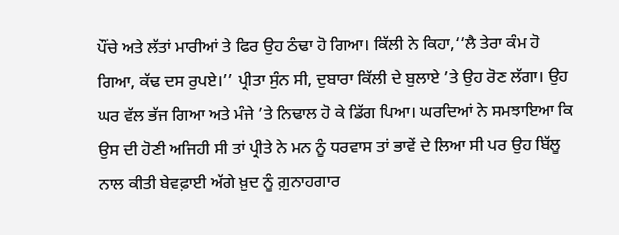ਪੌਂਚੇ ਅਤੇ ਲੱਤਾਂ ਮਾਰੀਆਂ ਤੇ ਫਿਰ ਉਹ ਠੰਢਾ ਹੋ ਗਿਆ। ਕਿੱਲੀ ਨੇ ਕਿਹਾ,‘‘ਲੈ ਤੇਰਾ ਕੰਮ ਹੋ ਗਿਆ, ਕੱਢ ਦਸ ਰੁਪਏ।’’ ਪ੍ਰੀਤਾ ਸੁੰਨ ਸੀ, ਦੁਬਾਰਾ ਕਿੱਲੀ ਦੇ ਬੁਲਾਏ ’ਤੇ ਉਹ ਰੋਣ ਲੱਗਾ। ਉਹ ਘਰ ਵੱਲ ਭੱਜ ਗਿਆ ਅਤੇ ਮੰਜੇ ’ਤੇ ਨਿਢਾਲ ਹੋ ਕੇ ਡਿੱਗ ਪਿਆ। ਘਰਦਿਆਂ ਨੇ ਸਮਝਾਇਆ ਕਿ ਉਸ ਦੀ ਹੋਣੀ ਅਜਿਹੀ ਸੀ ਤਾਂ ਪ੍ਰੀਤੇ ਨੇ ਮਨ ਨੂੰ ਧਰਵਾਸ ਤਾਂ ਭਾਵੇਂ ਦੇ ਲਿਆ ਸੀ ਪਰ ਉਹ ਬਿੱਲੂ ਨਾਲ ਕੀਤੀ ਬੇਵਫ਼ਾਈ ਅੱਗੇ ਖ਼ੁਦ ਨੂੰ ਗ਼ੁਨਾਹਗਾਰ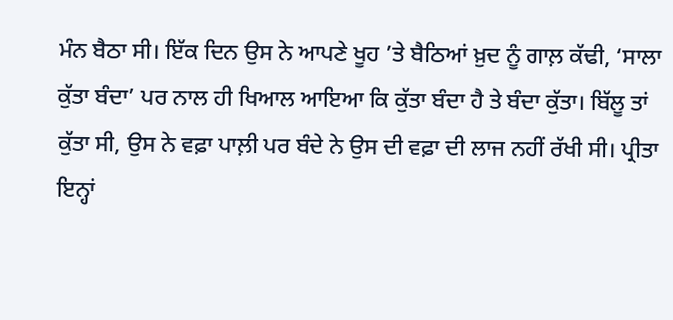ਮੰਨ ਬੈਠਾ ਸੀ। ਇੱਕ ਦਿਨ ਉਸ ਨੇ ਆਪਣੇ ਖੂਹ ’ਤੇ ਬੈਠਿਆਂ ਖ਼ੁਦ ਨੂੰ ਗਾਲ਼ ਕੱਢੀ, ‘ਸਾਲਾ ਕੁੱਤਾ ਬੰਦਾ’ ਪਰ ਨਾਲ ਹੀ ਖਿਆਲ ਆਇਆ ਕਿ ਕੁੱਤਾ ਬੰਦਾ ਹੈ ਤੇ ਬੰਦਾ ਕੁੱਤਾ। ਬਿੱਲੂ ਤਾਂ ਕੁੱਤਾ ਸੀ, ਉਸ ਨੇ ਵਫ਼ਾ ਪਾਲ਼ੀ ਪਰ ਬੰਦੇ ਨੇ ਉਸ ਦੀ ਵਫ਼ਾ ਦੀ ਲਾਜ ਨਹੀਂ ਰੱਖੀ ਸੀ। ਪ੍ਰੀਤਾ ਇਨ੍ਹਾਂ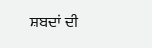ਸ਼ਬਦਾਂ ਦੀ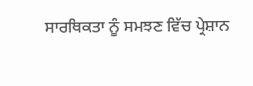ਸਾਰਥਿਕਤਾ ਨੂੰ ਸਮਝਣ ਵਿੱਚ ਪ੍ਰੇਸ਼ਾਨ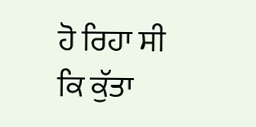ਹੋ ਰਿਹਾ ਸੀ ਕਿ ਕੁੱਤਾ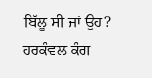ਬਿੱਲੂ ਸੀ ਜਾਂ ਉਹ?
ਹਰਕੰਵਲ ਕੰਗ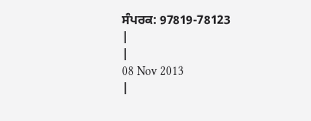ਸੰਪਰਕ: 97819-78123
|
|
08 Nov 2013
|